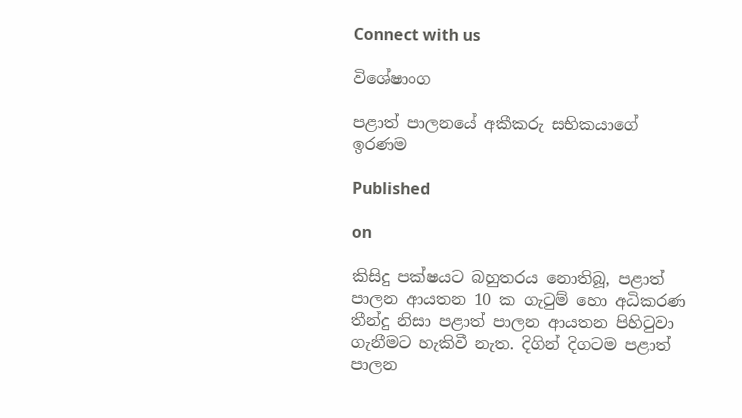Connect with us

විශේෂාංග

පළාත් පාලනයේ අකීකරු සභිකයාගේ ඉරණම

Published

on

කිසිදු පක්ෂයට බහුතරය නොතිබූ, පළාත් පාලන ආයතන 10 ක ගැටුම් හො අධිකරණ තීන්දු නිසා පළාත් පාලන ආයතන පිහිටුවා ගැනීමට හැකිවී නැත. දිගින් දිගටම පළාත් පාලන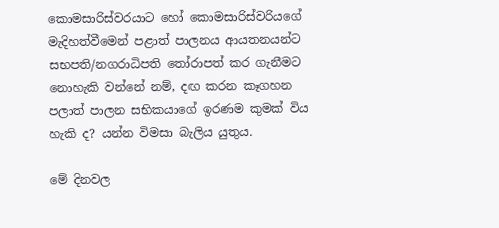කොමසාරිස්වරයාට හෝ කොමසාරිස්වරියගේ මැදිහත්වීමෙන් පළාත් පාලනය ආයතනයන්ට සභපති/නගරාධිපති තෝරාපත් කර ගැනීමට නොහැකි වන්නේ නම්, දඟ කරන කෑගහන පලාත් පාලන සභිකයාගේ ඉරණම කුමක් විය හැකි ද? යන්න විමසා බැලිය යුතුය.

මේ දිනවල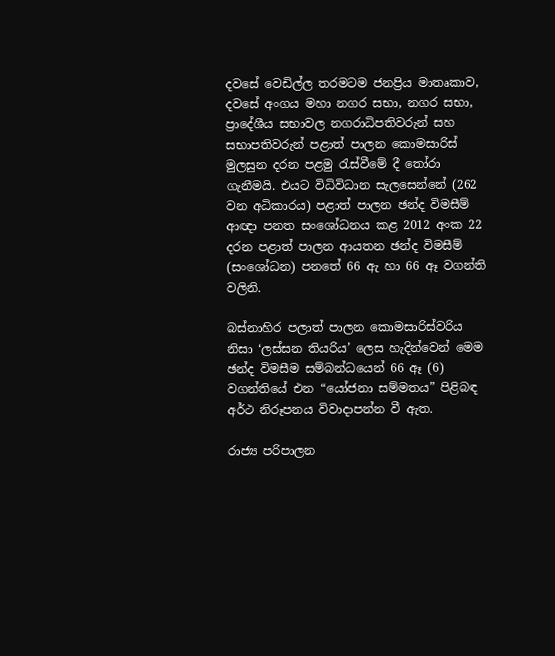දවසේ වෙඩිල්ල තරමටම ජනප්‍රිය මාතෘකාව, දවසේ අංගය මහා නගර සභා, නගර සභා, ප්‍රාදේශීය සභාවල නගරාධිපතිවරුන් සහ සභාපතිවරුන් පළාත් පාලන කොමසාරිස් මුලසුන දරන පළමු රැස්වීමේ දී තෝරා ගැනීමයි. එයට විධිවිධාන සැලසෙන්නේ (262 වන අධිකාරය) පළාත් පාලන ඡන්ද විමසීම් ආඥා පනත සංශෝධනය කළ 2012 අංක 22 දරන පළාත් පාලන ආයතන ඡන්ද විමසීම් (සංශෝධන) පනතේ 66 ඇ හා 66 ඈ වගන්ති වලිනි.

බස්නාහිර පලාත් පාලන කොමසාරිස්වරිය නිසා ‘ලස්සන තියරිය’ ලෙස හැදින්වෙන් මෙම ඡන්ද විමසීම සම්බන්ධයෙන් 66 ඈ (6) වගන්තියේ එන “යෝජනා සම්මතය” පිළිබඳ අර්ථ නිරූපනය විවාදාපන්න වී ඇත.

රාජ්‍ය පරිපාලන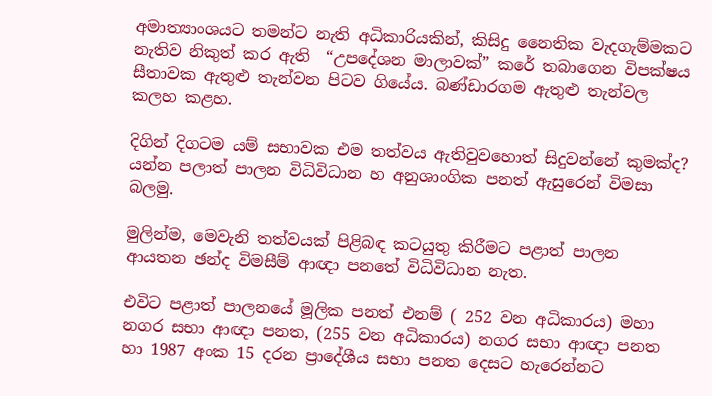අමාත්‍යාංශයට තමන්ට නැති අධිකාරියකින්, කිසිදු නෛතික වැදගැම්මකට නැතිව නිකුත් කර ඇති  “උපදේශන මාලාවක්” කරේ තබාගෙන විපක්ෂය සීතාවක ඇතුළු තැන්වන පිටව ගියේය. බණ්ඩාරගම ඇතුළු තැන්වල කලහ කළහ.

දිගින් දිගටම යම් සභාවක එම තත්වය ඇතිවුවහොත් සිදුවන්නේ කුමක්ද? යන්න පලාත් පාලන විධිවිධාන හ අනුශාංගික පනත් ඇසුරෙන් විමසා බලමු.

මුලින්ම, මෙවැනි තත්වයක් පිළිබඳ කටයුතු කිරීමට පළාත් පාලන ආයතන ඡන්ද විමසීම් ආඥා පනතේ විධිවිධාන නැත.

එවිට පළාත් පාලනයේ මූලික පනත් එනම් ( 252 වන අධිකාරය) මහා නගර සභා ආඥා පනත, (255 වන අධිකාරය) නගර සභා ආඥා පනත හා 1987 අංක 15 දරන ප්‍රාදේශීය සභා පනත දෙසට හැරෙන්නට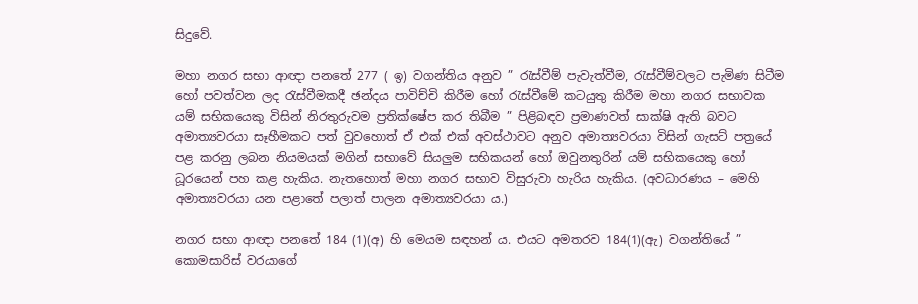සිදුවේ.

මහා නගර සභා ආඥා පනතේ 277 ( ඉ) වගන්තිය අනුව ” රැස්වීම් පැවැත්වීම, රැස්වීම්වලට පැමිණ සිටීම හෝ පවත්වන ලද රැස්වීමකදී ඡන්දය පාවිච්චි කිරීම හෝ රැස්වීමේ කටයුතු කිරීම මහා නගර සභාවක යම් සභිකයෙකු විසින් නිරතුරුවම ප්‍රතික්ෂේප කර තිබීම ” පිළිබඳව ප්‍රමාණවත් සාක්ෂි ඇති බවට අමාත්‍යවරයා සෑහීමකට පත් වුවහොත් ඒ එක් එක් අවස්ථාවට අනුව අමාත්‍යවරයා විසින් ගැසට් පත්‍රයේ පළ කරනු ලබන නියමයක් මගින් සභාවේ සියලුම සභිකයන් හෝ ඔවුනතුරින් යම් සභිකයෙකු හෝ ධූරයෙන් පහ කළ හැකිය. නැතහොත් මහා නගර සභාව විසුරුවා හැරිය හැකිය. (අවධාරණය – මෙහි අමාත්‍යවරයා යන පළාතේ පලාත් පාලන අමාත්‍යවරයා ය.)

නගර සභා ආඥා පනතේ 184 (1)(අ) හි මෙයම සඳහන්‍ ය. එයට අමතරව 184(1)(ඇ) වගන්තියේ ” කොමසාරිස් වරයාගේ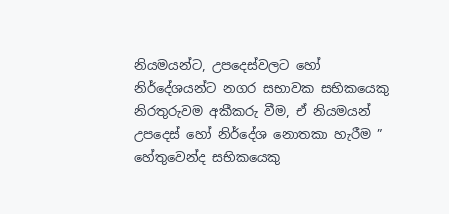නියමයන්ට, උපදෙස්වලට හෝ නිර්දේශයන්ට නගර සභාවක සභිකයෙකු නිරතුරුවම අකීකරු වීම, ඒ නියමයන් උපදෙස් හෝ නිර්දේශ නොතකා හැරීම ” හේතුවෙන්ද සභිකයෙකු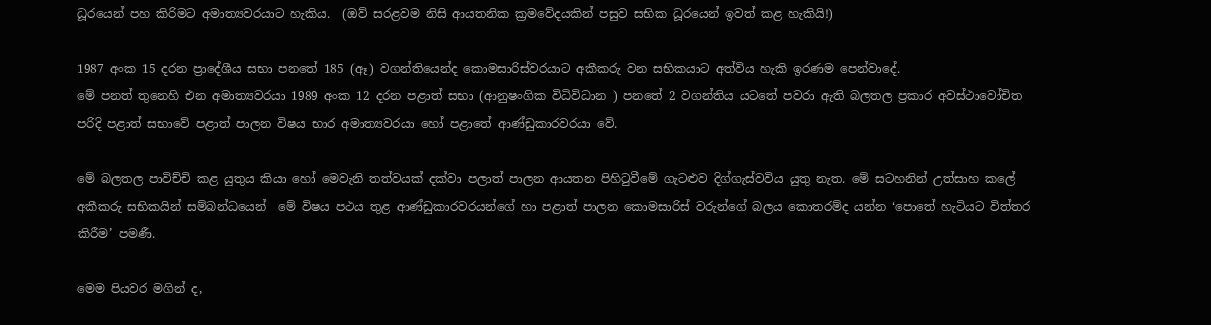ධූරයෙන් පහ කිරිමට අමාත්‍යවරයාට හැකිය.  (ඔව් සරළවම නිසි ආයතනික ක්‍රමවේදයකින් පසුව සභික ධූරයෙන් ඉවත් කළ හැකියි!)

1987 අංක 15 දරන ප්‍රාදේශීය සභා පනතේ 185 (ඈ) වගන්තියෙන්ද කොමසාරිස්වරයාට අකීකරු වන සභිකයාට අත්විය හැකි ඉරණම පෙන්වාදේ.
මේ පනත් තුනෙහි එන අමාත්‍යවරයා 1989 අංක 12 දරන පළාත් සභා (ආනුෂංගික විධිවිධාන ) පනතේ 2 වගන්තිය යටතේ පවරා ඇති බලතල ප්‍රකාර අවස්ථාවෝචිත පරිදි පළාත් සභාවේ පළාත් පාලන විෂය භාර අමාත්‍යවරයා හෝ පළාතේ ආණ්ඩුකාරවරයා වේ.

මේ බලතල පාවිච්චි කළ යුතුය කියා හෝ මෙවැනි තත්වයක් දක්වා පලාත් පාලන ආයතන පිහිටුවීමේ ගැටළුව දිග්ගැස්වවිය යුතු නැත. මේ සටහනින් උත්සාහ කලේ අකීකරු සභිකයින් සම්බන්ධයෙන්  මේ විෂය පථය තුළ ආණ්ඩුකාරවරයන්ගේ හා පළාත් පාලන කොමසාරිස් වරුන්ගේ බලය කොතරම්ද යන්න ‘පොතේ හැටියට විත්තර කිරීම’ පමණී.

මෙම පියවර මගින් ද,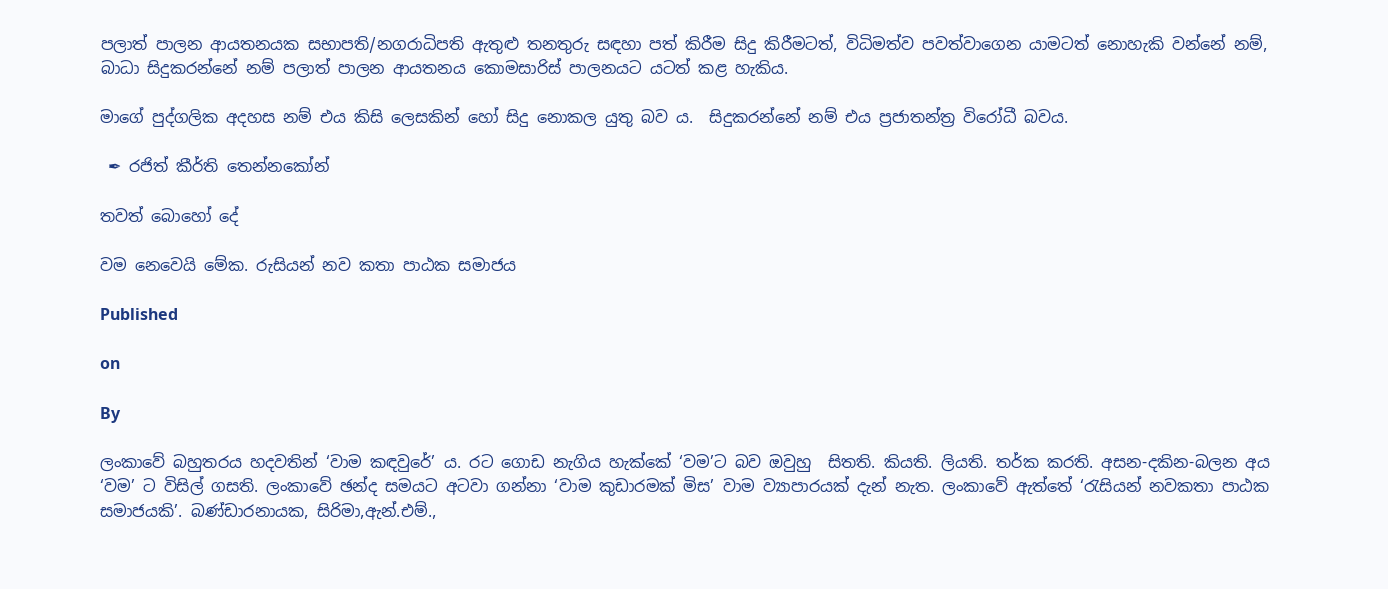පලාත් පාලන ආයතනයක සභාපති/නගරාධිපති ඇතුළු තනතුරු සඳහා පත් කිරීම සිදු කිරීමටත්, විධිමත්ව පවත්වාගෙන යාමටත් නොහැකි වන්නේ නම්, බාධා සිදුකරන්නේ නම් පලාත් පාලන ආයතනය කොමසාරිස් පාලනයට යටත් කළ හැකිය.

මාගේ පුද්ගලික අදහස නම් එය කිසි ලෙසකින් හෝ සිදු නොකල යුතු බව ය.  සිදුකරන්නේ නම් එය ප්‍රජාතන්ත්‍ර විරෝධී බවය.

 ✒ රජිත් කීර්ති තෙන්නකෝන්

තවත් බොහෝ දේ

වම නෙවෙයි මේක. රුසියන් නව කතා පාඨක සමාජය

Published

on

By

ලංකාවේ බහුතරය හදවතින් ‘වාම කඳවුරේ’ ය. රට ගොඩ නැගිය හැක්කේ ‘වම’ට බව ඔවුහු  සිතති. කියති. ලියති. තර්ක කරති. අසන-දකින-බලන අය ‘වම’ ට විසිල් ගසති. ලංකාවේ ඡන්ද සමයට අටවා ගන්නා ‘වාම කුඩාරමක් මිස’ වාම ව්‍යාපාරයක් දැන් නැත. ලංකාවේ ඇත්තේ ‘රැසියන් නවකතා පාඨක සමාජයකි’. බණ්ඩාරනායක, සිරිමා,ඇන්.එම්.,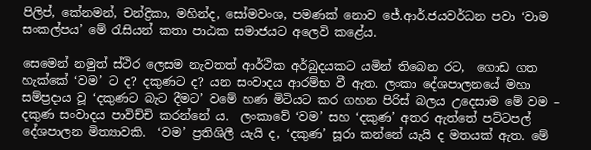පිලිප්, කේනමන්, චන්ද්‍රිකා, මහින්ද, සෝමවංශ, පමණක් නොව ජේ.ආර්.ජයවර්ධන පවා ‘වාම සංකල්පය’ මේ රැසියන් කතා පාඨක සමාජයට අලෙවි කළේය.

සෙමෙන් නමුත් ස්ථිර ලෙසම නැවතත් ආර්ථික අර්බුදයකට යමින් තිබෙන රට,  ගොඩ ගත හැක්කේ ‘වම’ ට ද? දකුණට ද? යන සංවාදය ආරම්භ වී ඇත. ලංකා දේශපාලනයේ මහා සම්ප්‍රදාය වූ ‘දකුණට බැට දීමට’ වමේ හණ මිටියට කර ගහන පිරිස් බලය උදෙසාම මේ වම – දකුණ සංවාදය පාවිච්චි කරන්නේ ය.  ලංකාවේ ‘වම’ සහ ‘දකුණ’ අතර ඇත්තේ පට්ටපල් දේශපාලන මිත්‍යාවකි.  ‘වම’ ප්‍රතිශිලී යැයි ද, ‘දකුණ’ සූරා කන්නේ යැයි ද මතයක් ඇත. මේ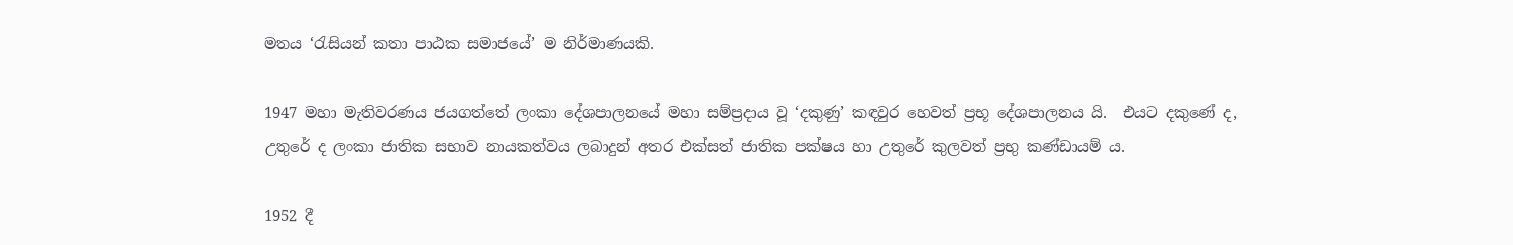මතය ‘රැසියන් කතා පාඨක සමාජයේ’ ම නිර්මාණයකි.

1947 මහා මැතිවරණය ජයගත්තේ ලංකා දේශපාලනයේ මහා සම්ප්‍රදාය වූ ‘දකුණු’ කඳවුර හෙවත් ප්‍රභූ දේශපාලනය යි.  එයට දකුණේ ද, උතුරේ ද ලංකා ජාතික සභාව නායකත්වය ලබාදුන් අතර එක්සත් ජාතික පක්ෂය හා උතුරේ කුලවත් ප්‍රභු කණ්ඩායම් ය.

1952 දී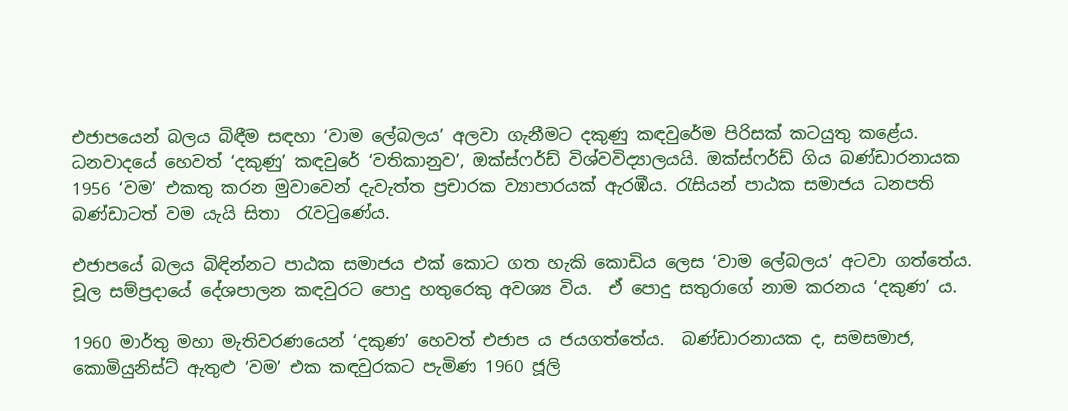එජාපයෙන් බලය බිඳීම සඳහා ‘වාම ලේබලය’ අලවා ගැනීමට දකු‍ණු කඳවුරේම පිරිසක් කටයුතු කළේය.   ධනවාදයේ හෙවත් ‘දකුණු’ කඳවුරේ ‘වතිකානුව’, ඔක්ස්ෆර්ඩ් විශ්වවිද්‍යාලයයි. ඔක්ස්ෆර්ඩ් ගිය බණ්ඩාරනායක 1956 ‘වම’ එකතු කරන මුවාවෙන් දැවැත්ත ප්‍රචාරක ව්‍යාපාරයක් ඇරඹීය. රැසියන් පාඨක සමාජය ධනපති බණ්ඩාටත් වම යැයි සිතා  රැවටුණේය.

එජාපයේ බලය බිඳින්නට පාඨක සමාජය එක් කොට ගත හැකි කොඩිය ලෙස ‘වාම ලේබලය’ අටවා ගත්තේය. චූල සම්ප්‍රදායේ දේශපාලන කඳවුරට පොදු හතුරෙකු අවශ්‍ය විය.  ඒ පොදු සතුරාගේ නාම කරනය ‘දකුණ’ ය.

1960 මාර්තු මහා මැතිවරණයෙන් ‘දකුණ’ හෙවත් එජාප ය ජයගත්තේය.  බණ්ඩාරනායක ද, සමසමාජ, කොමියුනිස්ට් ඇතුළු ‘වම’ එක කඳවුරකට පැමිණ 1960 ජූලි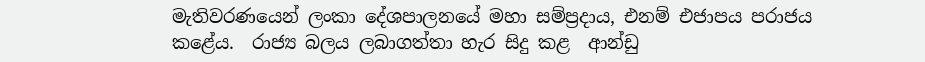මැතිවරණයෙන් ලංකා දේශපාලනයේ මහා සම්ප්‍රදාය, එනම් එජාපය පරාජය කළේය.  රාජ්‍ය බලය ලබාගත්තා හැර සිදු කළ  ආන්ඩු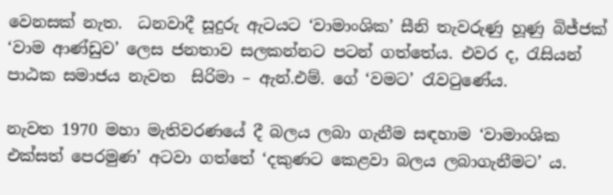වෙනසක් නැත.  ධනවාදී සූදුරු ඇටයට ‘වාමාංශික’ සීනි තැවරුණු හූණු බිජ්ජක් ‘වාම ආණ්ඩුව’ ලෙස ජනතාව සලකන්නට පටන් ගත්තේය. එවර ද, රැසියන් පාඨක සමාජය නැවත  සිරිමා – ඇන්.එම්. ගේ ‘වමට’ රැවටුණේය.

නැවත 1970 මහා මැතිවරණයේ දී බලය ලබා ගැනීම සඳහාම ‘වාමාංශික එක්සත් පෙරමුණ’ අටවා ගත්තේ ‘දකුණට කෙළවා බලය ලබාගැනීමට’ ය.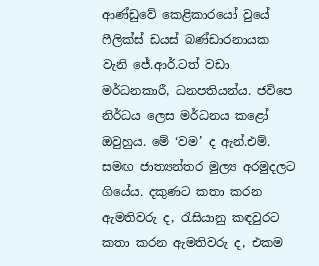ආණ්ඩුවේ කෙළිකාරයෝ වුයේ ෆීලික්ස් ඩයස් බණ්ඩාරනායක වැනි ජේ.ආර්.ටත් වඩා මර්ධනකාරී, ධනපතියන්ය. ජවිපෙ නිර්ධය ලෙස මර්ධනය කළෝ ඔවුහුය. මේ ‘වම’ ද ඇන්.එම්. සමඟ ජාත්‍යන්තර මුල්‍ය අරමුදලට ගියේය. දකුණට කතා කරන ඇමතිවරු ද, රැසියානු කඳවුරට කතා කරන ඇමතිවරු ද, එකම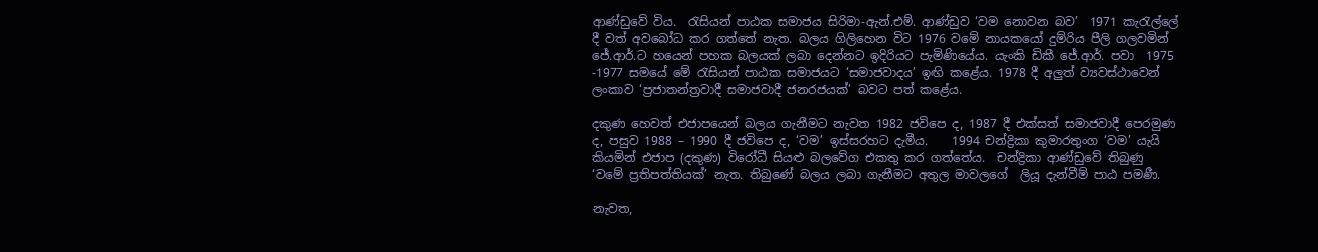ආණ්ඩුවේ විය.  රැසියන් පාඨක සමාජය සිරිමා-ඇන්.එම්. ආණ්ඩුව ‘වම නොවන බව’  1971 කැරැල්ලේ දී වත් අවබෝධ කර ගත්තේ නැත. බලය ගිලිහෙන විට 1976 වමේ නායකයෝ දුම්රිය පීලි ගලවමින් ජේ.ආර්.ට හයෙන් පහක බලයක් ලබා දෙන්නට ඉදිරියට පැමිණියේය. යැංකි ඩිකී ජේ.ආර්. පවා  1975 -1977 සමයේ මේ රැසියන් පාඨක සමාජයට ‘සමාජවාදය’ ඉඟි කළේය. 1978 දී අලුත් ව්‍යවස්ථාවෙන් ලංකාව ‘ප්‍රජාතන්ත්‍රවාදී සමාජවාදී ජනරජයක්’ බවට පත් කළේය.

දකුණ හෙවත් එජාපයෙන් බලය ගැනීමට නැවත 1982 ජවිපෙ ද, 1987 දී එක්සත් සමාජවාදී පෙරමුණ ද, පසුව 1988 – 1990 දී ජවිපෙ ද, ‘වම’ ඉස්සරහට දැමීය.    1994 චන්ද්‍රිකා කුමාරතුංග ‘වම’ යැයි කියමින් එජාප (දකුණ) විරෝධී සියළු බලවේග එකතු කර ගත්තේය.  චන්ද්‍රිකා ආණ්ඩුවේ තිබුණු ‘වමේ ප්‍රතිපත්තියක්’ නැත. තිබුණේ බලය ලබා ගැනීමට අතුල මාවලගේ  ලියූ දැන්වීම් පාඨ පමණී.

නැවත,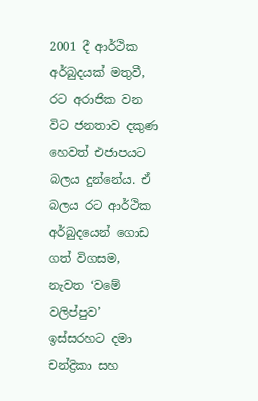2001 දී ආර්ථික අර්බුදයක් මතුවී, රට අරාජික වන විට ජනතාව දකුණ හෙවත් එජාපයට බලය දුන්නේය. ඒ බලය රට ආර්ථික අර්බුදයෙන් ගොඩ ගත් විගසම, නැවත ‘වමේ වලිප්පුව’ ඉස්සරහට දමා චන්ද්‍රිකා සහ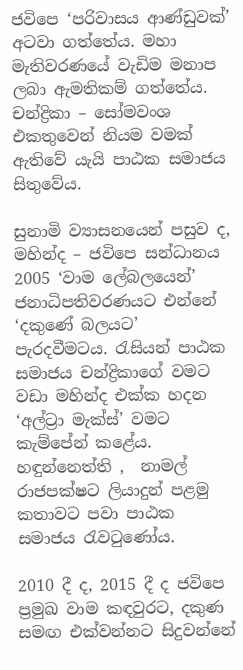ජවිපෙ ‘පරිවාසය ආණ්ඩුවක්’ අටවා ගත්තේය. මහා මැතිවරණයේ වැඩිම මනාප ලබා ඇමතිකම් ගත්තේය. චන්ද්‍රිකා – සෝමවංශ එකතුවෙන් නියම වමක් ඇතිවේ යැයි පාඨක සමාජය සිතුවේය.

සුනාමි ව්‍යාසනයෙන් පසුව ද, මහින්ද – ජවිපෙ සන්ධානය 2005 ‘වාම ලේබලයෙන්’ ජනාධිපතිවරණයට එන්නේ ‘දකුණේ බලයට’ පැරදවීමටය. රැසියන් පාඨක සමාජය චන්ද්‍රිකාගේ වමට වඩා මහින්ද එක්ක හදන ‘අල්ට්‍රා මැක්ස්’ වමට කැම්පේන් කළේය. හඳුන්නෙත්ති ,  නාමල් රාජපක්ෂට ලියාදුන් පළමු කතාවට පවා පාඨක සමාජය රැවටුණෝය.

2010 දී ද, 2015 දී ද ජවිපෙ ප්‍රමුඛ වාම කඳවුරට, දකුණ සමඟ එක්වන්නට සිදුවන්නේ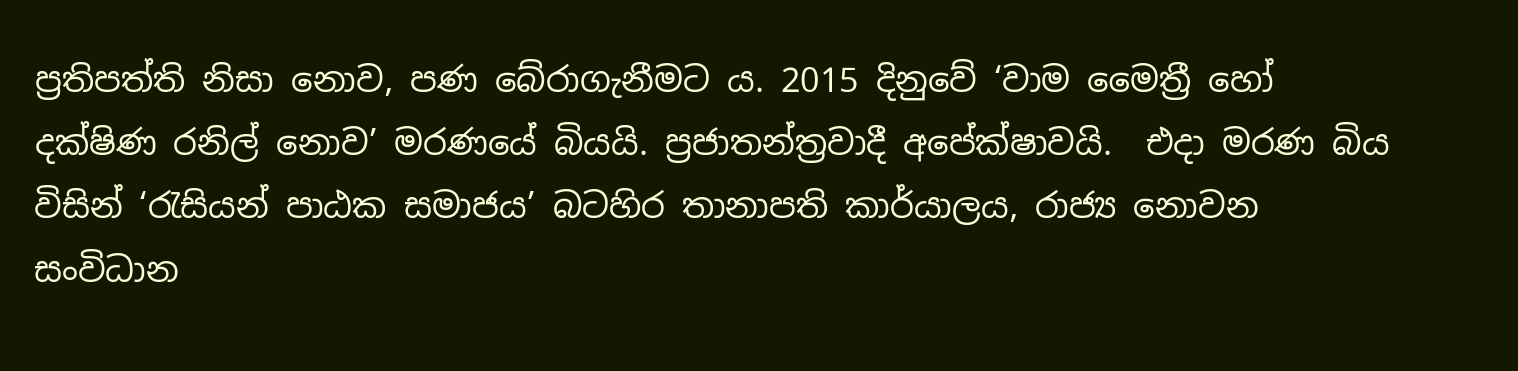ප්‍රතිපත්ති නිසා නොව, පණ බේරාගැනීමට ය. 2015 දිනුවේ ‘වාම මෛත්‍රී හෝ දක්ෂිණ රනිල් නොව’ මරණයේ බියයි. ප්‍රජාතන්ත්‍රවාදී අපේක්ෂාවයි.  එදා මරණ බිය විසින් ‘රැසියන් පාඨක සමාජය’ බටහිර තානාපති කාර්යාලය, රාජ්‍ය ‍නොවන සංවිධාන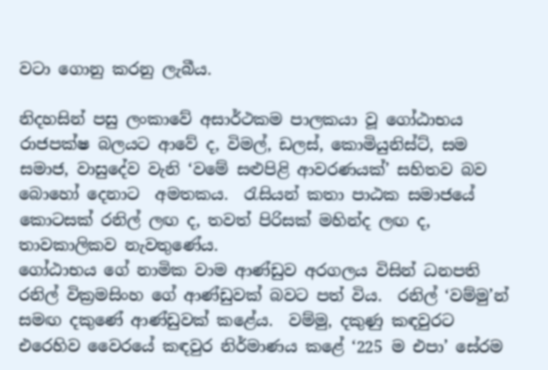වටා ගොනු කරනු ලැබීය.

නිදහසින් පසු ලංකාවේ අසාර්ථකම පාලකයා වූ ගෝඨාභය රාජපක්ෂ බලයට ආවේ ද, විමල්, ඩලස්, කොමියුනිස්ට්, සම සමාජ, වාසුදේව වැනි ‘වමේ සළුපිළි ආවරණයක්’ සහිතව බව බොහෝ දෙනාට  අමතකය.  රැසියන් කතා පාඨක සමාජයේ කොටසක් රනිල් ලඟ ද, තවත් පිරිසක් මහින්ද ලඟ ද, තාවකාලිකව නැවතුණේය.
ගෝඨාභය ගේ නාමික වාම ආණ්ඩුව අරගලය විසින් ධනපති රනිල් වික්‍රමසිංහ ගේ ආණ්ඩුවක් බවට පත් විය.  රනිල් ‘වම්මු’න්  සමඟ දකුණේ ආණ්ඩුවක් කළේය.  වම්මු, දකුණු කඳවුරට එරෙහිව වෛරයේ කඳවුර නිර්මාණය කළේ ‘225 ම එපා’ සේරම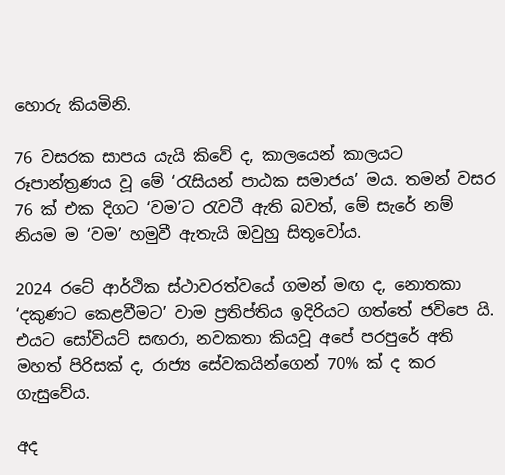හොරු කියමිනි.

76 වසරක සාපය යැයි කිවේ ද, කාලයෙන් කාලයට රූපාන්ත්‍රණය වූ මේ ‘රැසියන් පාඨක සමාජය’ මය. තමන් වසර 76 ක් එක දිගට ‘වම’ට රැවටී ඇති බවත්, මේ සැරේ නම් නියම ම ‘වම’ හමුවී ඇතැයි ඔවුහු සිතූවෝය.

2024 රටේ ආර්ථික ස්ථාවරත්වයේ ගමන් මඟ ද, නොතකා ‘දකුණට කෙළවීමට’ වාම ප්‍රතිප්තිය ඉදිරියට ගත්තේ ජවිපෙ යි. එයට සෝවියට් සඟරා, නවකතා කියවූ අපේ පරපුරේ අති මහත් පිරිසක් ද, රාජ්‍ය සේවකයින්ගෙන් 70% ක් ද කර ගැසුවේය.

අද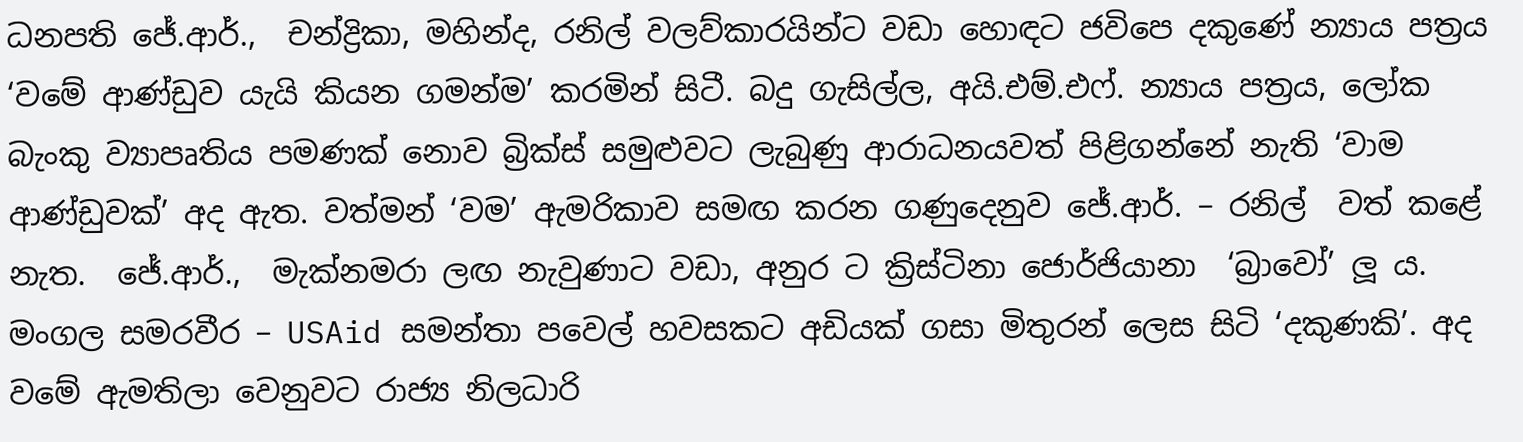ධනපති ජේ.ආර්.,  චන්ද්‍රිකා, මහින්ද, රනිල් වලව්කාරයින්ට වඩා හොඳට ජවිපෙ දකුණේ න්‍යාය පත්‍රය ‘වමේ ආණ්ඩුව යැයි කියන ගමන්ම’ කරමින් සිටී. බදු ගැසිල්ල, අයි.එම්.එෆ්. න්‍යාය පත්‍රය, ලෝක බැංකු ව්‍යාපෘතිය පමණක් නොව බ්‍රික්ස් සමුළුවට ලැබුණු ආරාධනයවත් පිළිගන්නේ නැති ‘වාම ආණ්ඩුවක්’ අද ඇත. වත්මන් ‘වම’ ඇමරිකාව සමඟ කරන ගණුදෙනුව ජේ.ආර්. – රනිල්  වත් කළේ නැත.  ජේ.ආර්.,  මැක්නමරා ලඟ නැවුණාට වඩා, අනුර ට ක්‍රිස්ටිනා ජොර්ජියානා  ‘බ්‍රාවෝ’ ලූ ය.  මංගල සමරවීර – USAid සමන්තා පවෙල් හවසකට අඩියක් ගසා මිතුරන් ලෙස සිටි ‘දකුණකි’. අද වමේ ඇමතිලා වෙනුවට රාජ්‍ය නිලධාරි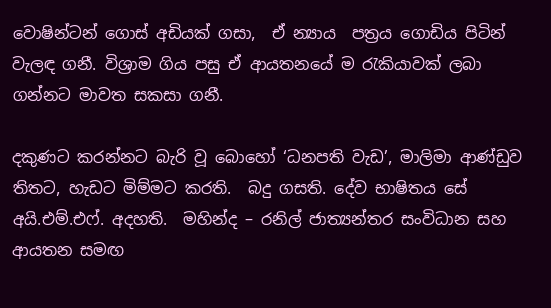වොෂින්ටන් ගොස් අඩියක් ගසා,  ඒ න්‍යාය  පත්‍රය ගොඩිය පිටින් වැලඳ ගනී. විශ්‍රාම ගිය පසු ඒ ආයතනයේ ම රැකියාවක් ලබා ගන්නට මාවත සකසා ගනී.

දකුණට කරන්නට බැරි වූ බොහෝ ‘ධනපති වැඩ’, මාලිමා ආණ්ඩුව තිතට, හැඩට මිම්මට කරති.  බදු ගසති. දේව භාෂිතය සේ අයි.එම්.එෆ්. අදහති.  මහින්ද – රනිල් ජාත්‍යන්තර සංවිධාන සහ ආයතන සමඟ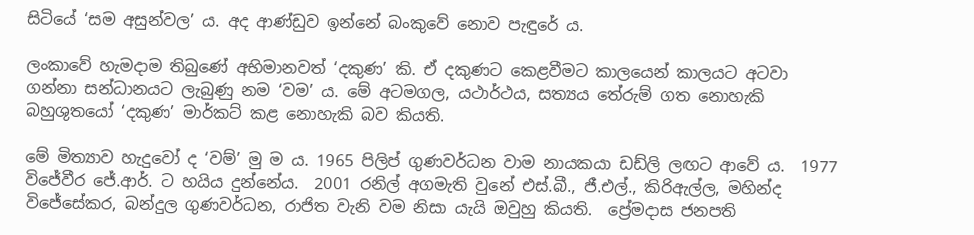සිටියේ ‘සම අසුන්වල’ ය. අද ආණ්ඩුව ඉන්නේ බංකුවේ නොව පැඳුරේ ය.

ලංකාවේ හැමදාම තිබුණේ අභිමානවත් ‘දකුණ’ කි. ඒ දකුණට කෙළවීමට කාලයෙන් කාලයට අටවා ගන්නා සන්ධානයට ලැබුණු නම ‘වම’ ය. මේ අටමගල, යථාර්ථය, සත්‍යය තේරුම් ගත නොහැකි බහුශුතයෝ ‘දකුණ’ මාර්කට් කළ නොහැකි බව කියති.

මේ මිත්‍යාව හැදුවෝ ද ‘වම්’ මු ම ය. 1965 පිලිප් ගුණවර්ධන වාම නායකයා ඩඩ්ලි ලඟට ආවේ ය.  1977 විජේවීර ජේ.ආර්. ට හයිය දුන්නේය.  2001 රනිල් අගමැති වුනේ එස්.බී., ජී.එල්., කිරිඇල්ල, මහින්ද විජේසේකර, බන්දුල ගුණවර්ධන, රාජිත වැනි වම නිසා යැයි ඔවුහු කියති.  ප්‍රේමදාස ජනපති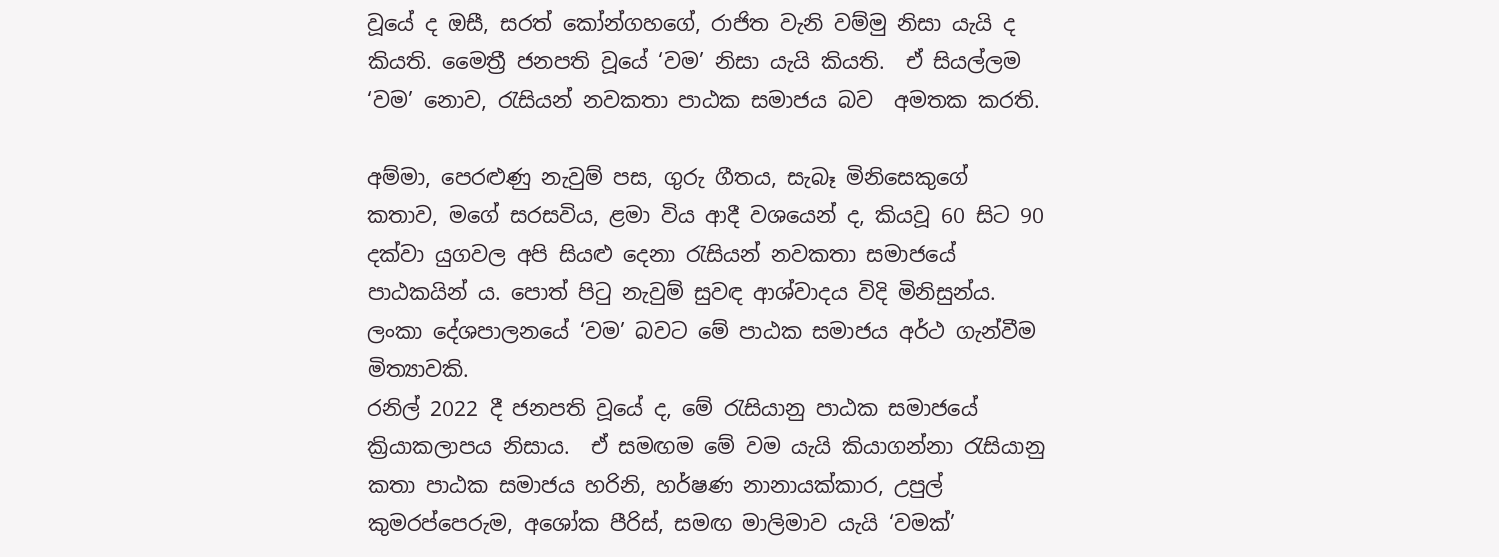වූයේ ද ඔසී, සරත් කෝන්ගහගේ, රාජිත වැනි වම්මු නිසා යැයි ද කියති. මෛත්‍රී ජනපති වූයේ ‘වම’ නිසා යැයි කියති.  ඒ සියල්ලම ‘වම’ නොව, රැසියන් නවකතා පාඨක සමාජය බව  අමතක කරති.

අම්මා, පෙරළුණු නැවුම් පස, ගුරු ගීතය, සැබෑ මිනිසෙකුගේ කතාව, මගේ සරසවිය, ළමා විය ආදී වශයෙන් ද, කියවූ 60 සිට 90 දක්වා යුගවල අපි සියළු දෙනා රැසියන් නවකතා සමාජයේ පාඨකයින් ය. පොත් පිටු නැවුම් සුවඳ ආශ්වාදය විදි මිනිසුන්ය. ලංකා දේශපාලනයේ ‘වම’ බවට මේ පාඨක සමාජය අර්ථ ගැන්වීම මිත්‍යාවකි.
රනිල් 2022 දී ජනපති වූයේ ද, මේ රැසියානු පාඨක සමාජයේ ක්‍රියාකලාපය නිසාය.  ඒ සමඟම මේ වම යැයි කියාගන්නා රැසියානු කතා පාඨක සමාජය හරිනි, හර්ෂණ නානායක්කාර, උපුල් කුමරප්පෙරුම, අශෝක පීරිස්, සමඟ මාලිමාව යැයි ‘වමක්’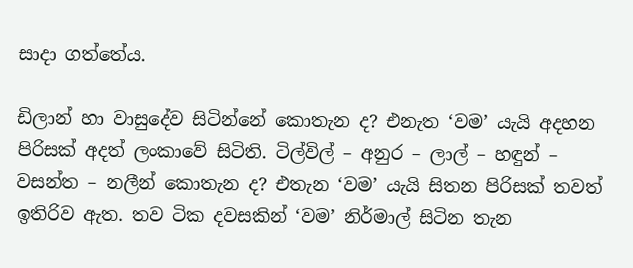සාදා ගත්තේය.

ඩිලාන් හා වාසුදේව සිටින්නේ කොතැන ද? එනැත ‘වම’ යැයි අදහන පිරිසක් අදත් ලංකාවේ සිටිති. ටිල්විල් – අනුර – ලාල් – හඳුන් – වසන්ත – නලීන් කොතැන ද? එතැන ‘වම’ යැයි සිතන පිරිසක් තවත් ඉතිරිව ඇත. තව ටික දවසකින් ‘වම’ නිර්මාල් සිටින තැන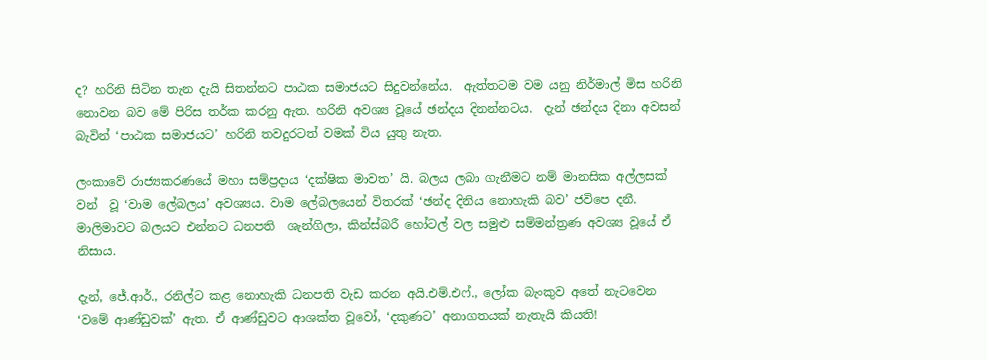ද? හරිනි සිටින තැන දැයි සිතන්නට පාඨක සමාජයට සිදුවන්නේය.  ඇත්තටම වම යනු නිර්මාල් මිස හරිනි නොවන බව මේ පිරිස තර්ක කරනු ඇත. හරිනි අවශ්‍ය වූයේ ඡන්දය දිනන්නටය.  දැන් ඡන්දය දිනා අවසන් බැවින් ‘පාඨක සමාජයට’ හරිනි තවදුරටත් වමක් විය යුතු නැත.

ලංකාවේ රාජ්‍යකරණයේ මහා සම්ප්‍රදාය ‘දක්ෂික මාවත’ යි. බලය ලබා ගැනීමට නම් මානසික අල්ලසක් වන්  වූ ‘වාම ලේබලය’ අවශ්‍යය. වාම ලේබලයෙන් විතරක් ‘ඡන්ද දිනිය නොහැකි බව’ ජවිපෙ දනී. මාලිමාවට බලයට එන්නට ධනපති  ශැන්ගිලා, කින්ස්බරී හෝටල් වල සමුළු සම්මන්ත්‍රණ අවශ්‍ය වූයේ ඒ නිසාය.

දැන්, ජේ.ආර්., රනිල්ට කළ නොහැකි ධනපති වැඩ කරන අයි.එම්.එෆ්., ලෝක බැංකුව අතේ නැටවෙන ‘වමේ ආණ්ඩුවක්’ ඇත. ඒ ආණ්ඩුවට ආශක්ත වූවෝ, ‘දකුණට’ අනාගතයක් නැතැයි කියති!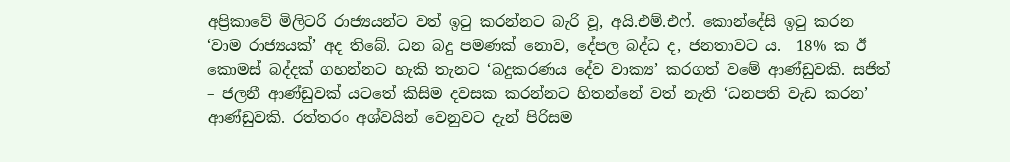අප්‍රිකාවේ මිලිටරි රාජ්‍යයන්ට වත් ඉටු කරන්නට බැරි වූ, අයි.එම්.එෆ්. කොන්දේසි ඉටු කරන ‘වාම රාජ්‍යයක්’ අද තිබේ. ධන බදු පමණක් නොව, දේපල බද්ධ ද, ජනතාවට ය.  18% ක ඊ කොමස් බද්දක් ගහන්නට හැකි තැනට ‘බදුකරණය දේව වාක්‍ය’ කරගත් වමේ ආණ්ඩුවකි. සජිත් – ජලනී ආණ්ඩුවක් යටතේ කිසිම දවසක කරන්නට හිතන්නේ වත් නැති ‘ධනපති වැඩ කරන’ ආණ්ඩුවකි. රත්තරං අශ්වයින් වෙනුවට දැන් පිරිසම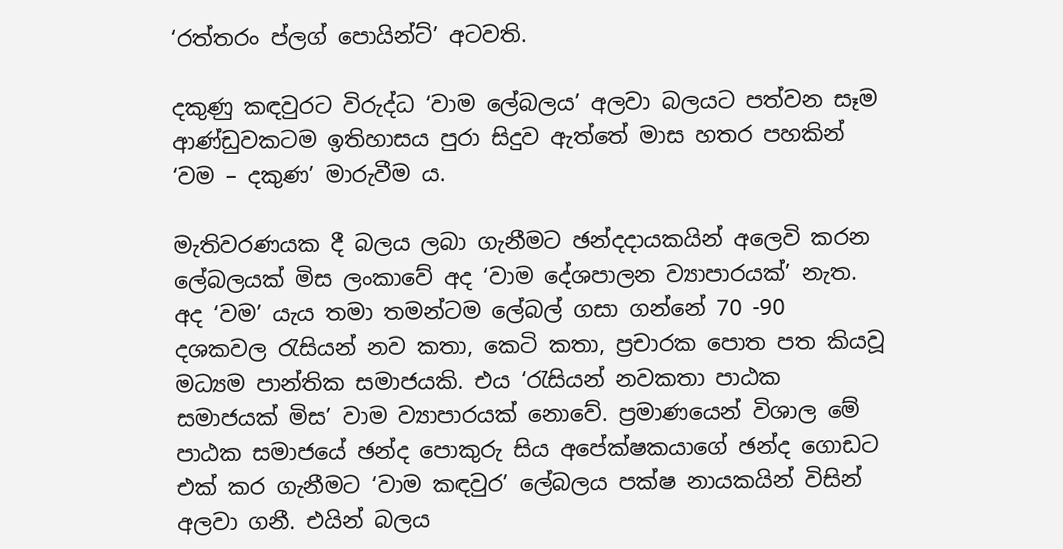‘රත්තරං ප්ලග් පොයින්ට්’ අටවති.

දකුණු කඳවුරට විරුද්ධ ‘වාම ලේබලය’ අලවා බලයට පත්වන සෑම ආණ්ඩුවකටම ඉතිහාසය පුරා සිදුව ඇත්තේ මාස හතර පහකින් ‘වම – දකුණ’ මාරුවීම ය.

මැතිවරණයක දී බලය ලබා ගැනීමට ඡන්දදායකයින් අලෙවි කරන ලේබලයක් මිස ලංකාවේ අද ‘වාම දේශපාලන ව්‍යාපාරයක්’ නැත. අද ‘වම’ යැය තමා තමන්ටම ලේබල් ගසා ගන්නේ 70 -90 දශකවල රැසියන් නව කතා, කෙටි කතා, ප්‍රචාරක පොත පත කියවූ මධ්‍යම පාන්තික සමාජයකි. එය ‘රැසියන් නවකතා පාඨක සමාජයක් මිස’ වාම ව්‍යාපාරයක් නොවේ. ප්‍රමාණයෙන් විශාල මේ පාඨක සමාජයේ ඡන්ද පොකුරු සිය අපේක්ෂකයාගේ ‍ඡන්ද ගොඩට එක් කර ගැනීමට ‘වාම කඳවුර’ ලේබලය පක්ෂ නායකයින් විසින් අලවා ගනී. එයින් බලය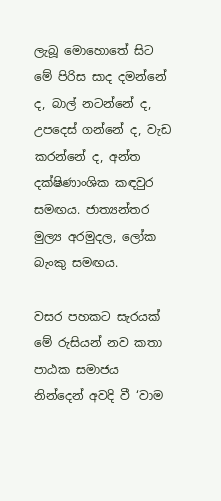ලැබූ මොහොතේ සිට මේ පිරිස සාද දමන්නේ ද, බාල් නටන්නේ ද, උපදෙස් ගන්නේ ද, වැඩ කරන්නේ ද, අන්ත දක්ෂිණාංශික කඳවුර සමඟය. ජාත්‍යන්තර මුල්‍ය අරමුදල, ලෝක බැංකු සමඟය.

වසර පහකට සැරයක් මේ රුසියන් නව කතා පාඨක සමාජය නින්දෙන් අවදි වී ‘වාම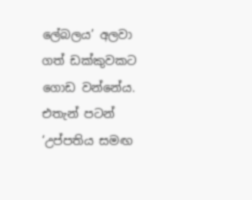ලේබලය’ අලවා ගත් ඩක්කුවකට ගොඩ වන්නේය. එතැන් පටන් ‘උප්පතිය සමඟ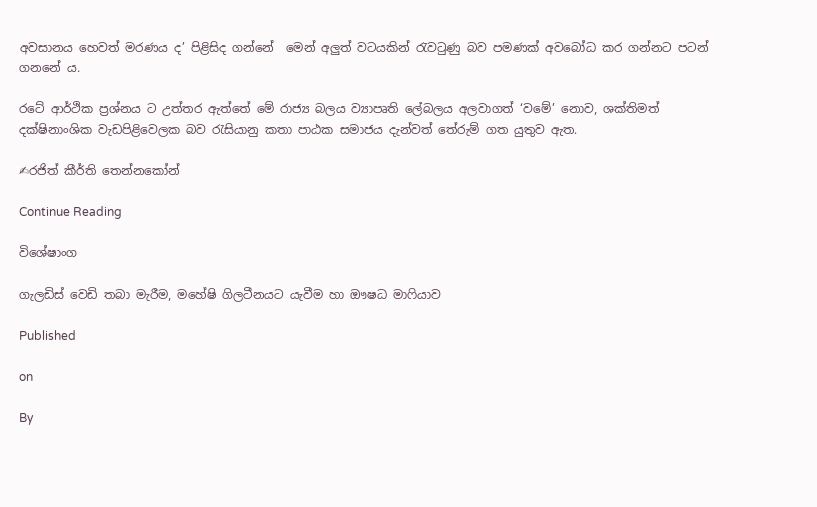අවසානය හෙවත් මරණය ද’ පිළිසිද ගන්නේ  මෙන් අලුත් වටයකින් රැවටුණු බව පමණක් අවබෝධ කර ගන්නට පටන් ගනනේ ය.

රටේ ආර්ථික ප්‍රශ්නය ට උත්තර ඇත්තේ මේ රාජ්‍ය බලය ව්‍යාපෘති ලේබලය අලවාගත් ‘වමේ’ නොව, ශක්තිමත් දක්ෂිනාංශික වැඩපිළිවෙලක බව රැසියානු කතා පාඨක සමාජය දැන්වත් තේරුම් ගත යුතුව ඇත.

✍රජිත් කීර්ති තෙන්නකෝන්

Continue Reading

විශේෂාංග

ගැලඩිස් වෙඩි තබා මැරීම, මහේෂි ගිලටීනයට යැවීම හා ඖෂධ මාෆියාව

Published

on

By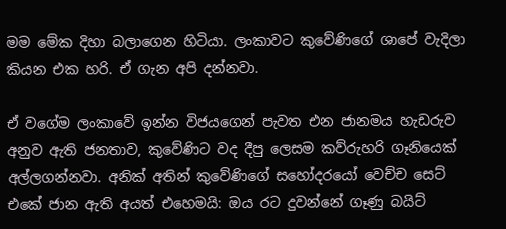මම මේක දිහා බලාගෙන හිටියා. ලංකාවට කුවේණිගේ ශාපේ වැදිලා කියන එක හරි. ඒ ගැන අපි දන්නවා.

ඒ වගේම ලංකාවේ ඉන්න විජයගෙන් පැවත එන ජානමය හැඩරුව අනුව ඇති ජනතාව, කුවේණිට වද දීපු ලෙසම කව්රුහරි ගෑනියෙක් අල්ලගන්නවා. අනික් අතින් කුවේණිගේ සහෝදරයෝ වෙච්ච සෙට් එකේ ජාන ඇති අයත් එහෙමයි: ඔය රට දුවන්නේ ගෑණු බයිට්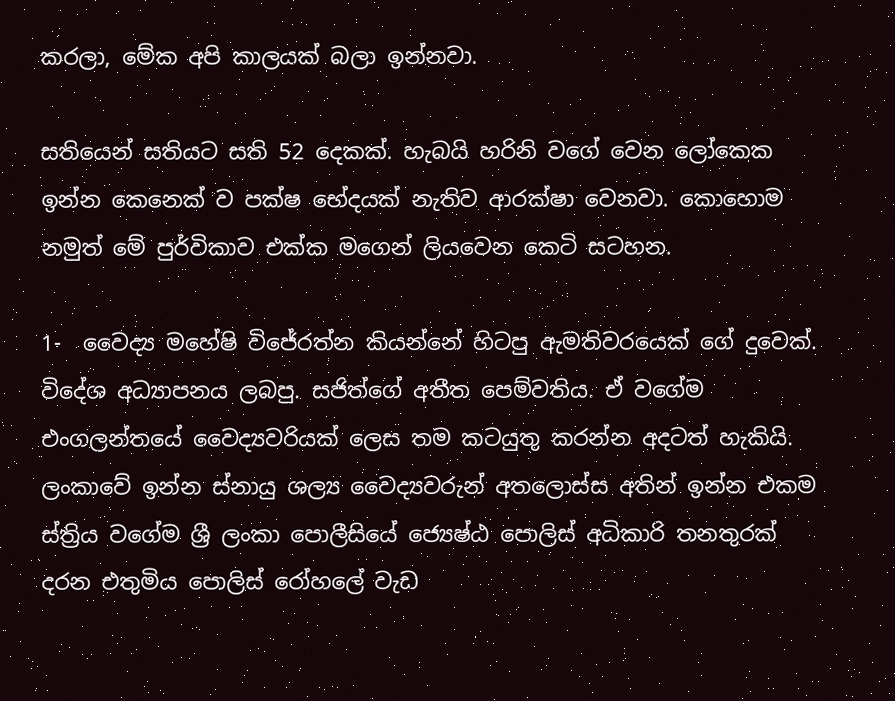කරලා, මේක අපි කාලයක් බලා ඉන්නවා.

සතියෙන් සතියට සති 52 දෙකක්. හැබයි හරිනි වගේ වෙන ලෝකෙක ඉන්න කෙනෙක් ව පක්ෂ භේදයක් නැතිව ආරක්ෂා වෙනවා. කොහොම නමුත් මේ පුර්විකාව එක්ක මගෙන් ලියවෙන කෙටි සටහන.

1-  වෛද්‍ය මහේෂි විජේරත්න කියන්නේ හිටපු ඇමතිවරයෙක් ගේ දුවෙක්. විදේශ අධ්‍යාපනය ලබපු. සජිත්ගේ අතීත පෙම්වතිය. ඒ වගේම එංගලන්තයේ වෛද්‍යවරියක් ලෙස තම කටයුතු කරන්න අදටත් හැකියි. ලංකාවේ ඉන්න ස්නායු ශල්‍ය වෛද්‍යවරුන් අතලොස්ස අතින් ඉන්න එකම ස්ත්‍රිය වගේම ශ්‍රී ලංකා පොලීසියේ ජ්‍යෙෂ්ඨ පොලිස් අධිකාරි තනතුරක් දරන එතුමිය පොලිස් රෝහලේ වැඩ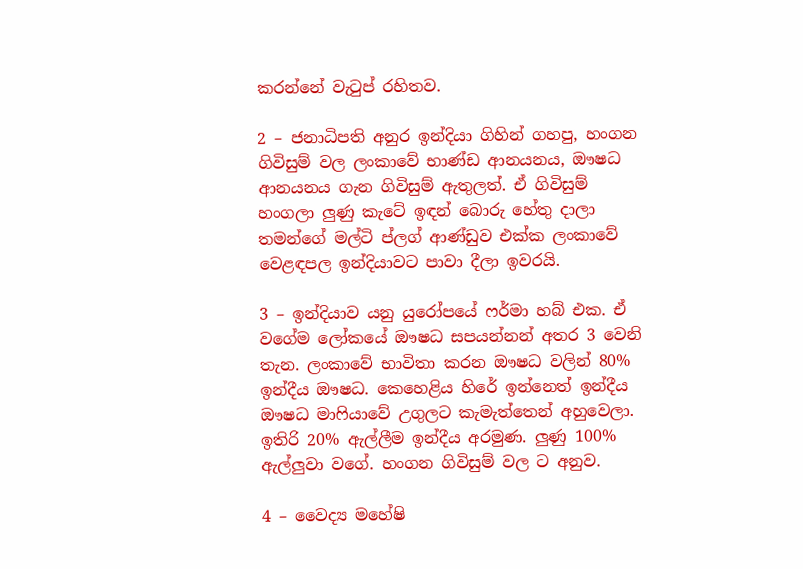කරන්නේ වැටුප් රහිතව.

2 – ජනාධිපති අනුර ඉන්දියා ගිහින් ගහපු, හංගන ගිවිසුම් වල ලංකාවේ භාණ්ඩ ආනයනය, ඖෂධ ආනයනය ගැන ගිවිසුම් ඇතුලත්. ඒ ගිවිසුම් හංගලා ලුණු කැටේ ඉඳන් බොරු හේතු දාලා තමන්ගේ මල්ටි ප්ලග් ආණ්ඩුව එක්ක ලංකාවේ වෙළඳපල ඉන්දියාවට පාවා දීලා ඉවරයි.

3 – ඉන්දියාව යනු යුරෝපයේ ෆර්මා හබ් එක. ඒ වගේම ලෝකයේ ඖෂධ සපයන්නන් අතර 3 වෙනි තැන. ලංකාවේ භාවිතා කරන ඖෂධ වලින් 80% ඉන්දීය ඖෂධ. කෙහෙළිය හිරේ ඉන්නෙත් ඉන්දීය ඖෂධ මාෆියාවේ උගුලට කැමැත්තෙන් අහුවෙලා. ඉතිරි 20% ඇල්ලීම ඉන්දීය අරමුණ. ලුණු 100% ඇල්ලුවා වගේ. හංගන ගිවිසුම් වල ට අනුව.

4 – වෛද්‍ය මහේෂි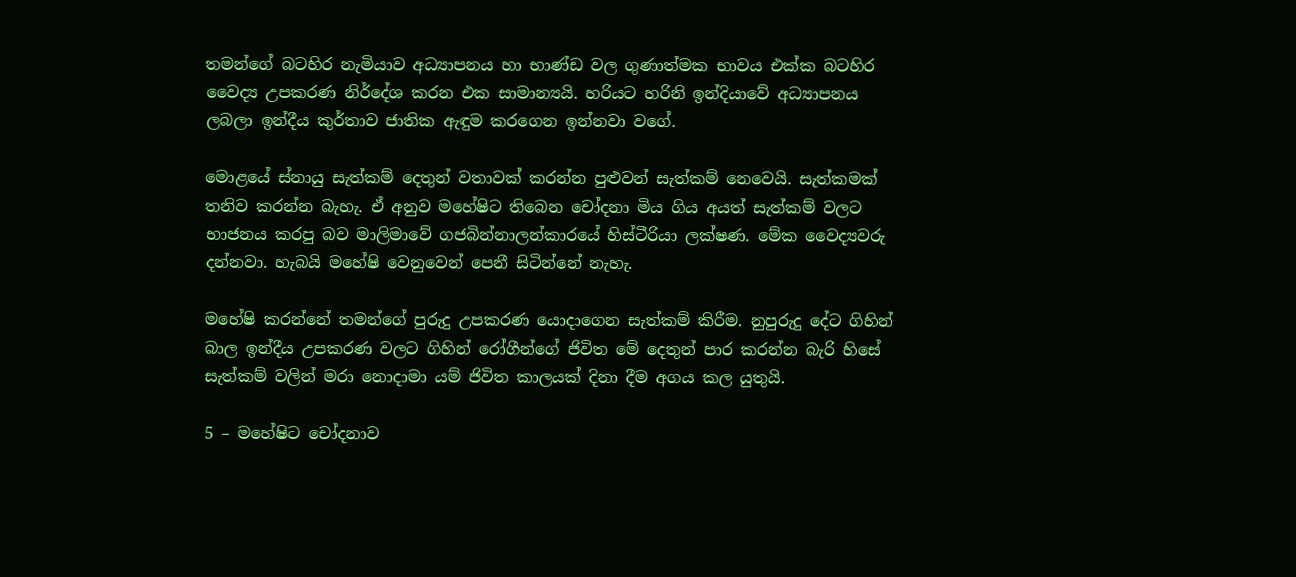තමන්ගේ බටහිර නැමියාව අධ්‍යාපනය හා භාණ්ඩ වල ගුණාත්මක භාවය එක්ක බටහිර වෛද්‍ය උපකරණ නිර්දේශ කරන එක සාමාන්‍යයි. හරියට හරිනි ඉන්දියාවේ අධ්‍යාපනය ලබලා ඉන්දීය කුර්තාව ජාතික ඇඳුම කරගෙන ඉන්නවා වගේ.

මොළයේ ස්නායු සැත්කම් දෙතුන් වතාවක් කරන්න පුළුවන් සැත්කම් නෙවෙයි. සැත්කමක් තනිව කරන්න බැහැ. ඒ අනුව මහේෂිට තිබෙන චෝදනා මිය ගිය අයත් සැත්කම් වලට භාජනය කරපු බව මාලිමාවේ ගජබින්නාලන්කාරයේ හිස්ටීරියා ලක්ෂණ. මේක වෛද්‍යවරු දන්නවා. හැබයි මහේෂි වෙනුවෙන් පෙනී සිටින්නේ නැහැ.

මහේෂි කරන්නේ තමන්ගේ පුරුදු උපකරණ යොදාගෙන සැත්කම් කිරීම. නුපුරුදු දේට ගිහින් බාල ඉන්දීය උපකරණ වලට ගිහින් රෝගීන්ගේ ජිවිත මේ දෙතුන් පාර කරන්න බැරි හිසේ සැත්කම් වලින් මරා නොදාමා යම් ජිවිත කාලයක් දිනා දීම අගය කල යුතුයි.

5 – මහේෂිට චෝදනාව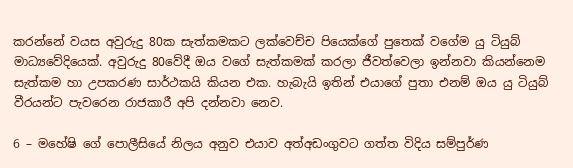කරන්නේ වයස අවුරුදු 80ක සැත්කමකට ලක්වෙච්ච පියෙක්ගේ පුතෙක් වගේම යු ටියුබ් මාධ්‍යවේදියෙක්. අවුරුදු 80වේදී ඔය වගේ සැත්කමක් කරලා ජීවත්වෙලා ඉන්නවා කියන්නෙම සැත්කම හා උපකරණ සාර්ථකයි කියන එක. හැබැයි ඉතින් එයාගේ පුතා එනම් ඔය යු ටියුබ් වීරයන්ට පැවරෙන රාජකාරී අපි දන්නවා නෙව.

6 – මහේෂි ගේ පොලීසියේ නිලය අනුව එයාව අත්අඩංගුවට ගත්ත විදිය සම්පුර්ණ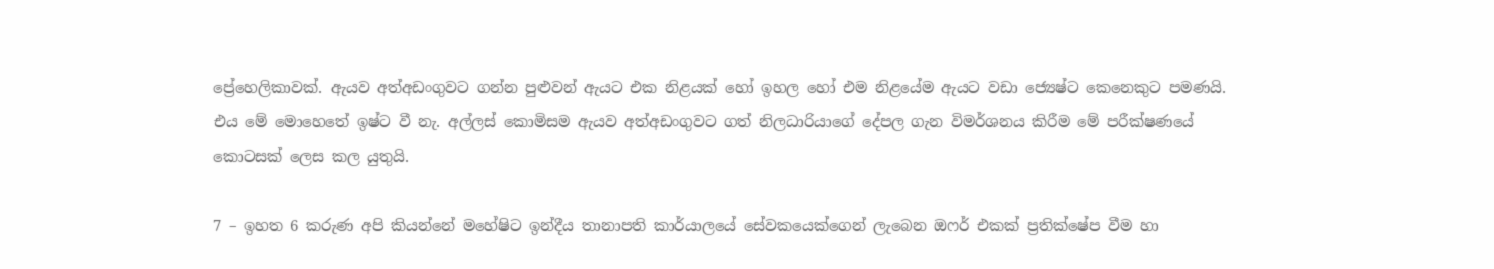ප්‍රේහෙලිකාවක්. ඇයව අත්අඩංගුවට ගන්න පුළුවන් ඇයට එක නිළයක් හෝ ඉහල හෝ එම නිළයේම ඇයට වඩා ජ්‍යෙෂ්ට කෙනෙකුට පමණයි. එය මේ මොහෙතේ ඉෂ්ට වී නැ. අල්ලස් කොමිසම ඇයව අත්අඩංගුවට ගත් නිලධාරියාගේ දේපල ගැන විමර්ශනය කිරීම මේ පරීක්ෂණයේ කොටසක් ලෙස කල යුතුයි.

7 – ඉහත 6 කරුණ අපි කියන්නේ මහේෂිට ඉන්දීය තානාපති කාර්යාලයේ සේවකයෙක්ගෙන් ලැබෙන ඔෆර් එකක් ප්‍රතික්ෂේප වීම හා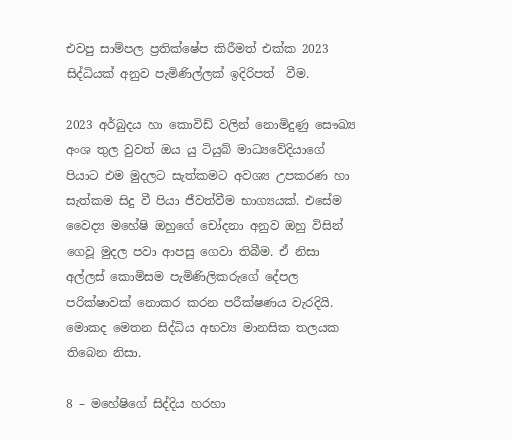එවපු සාම්පල ප්‍රතික්ෂේප කිරීමත් එක්ක 2023 සිද්ධියක් අනුව පැමිණිල්ලක් ඉදිරිපත්  වීම.

2023 අර්බුදය හා කොවිඩ් වලින් නොමිදුණු සෞඛ්‍ය අංශ තුල වුවත් ඔය යු ටියුබ් මාධ්‍යවේදියාගේ පියාට එම මුදලට සැත්කමට අවශ්‍ය උපකරණ හා සැත්කම සිදු වී පියා ජීවත්වීම භාග්‍යයක්. එසේම වෛද්‍ය මහේෂි ඔහුගේ චෝදනා අනුව ඔහු විසින් ගෙවූ මුදල පවා ආපසු ගෙවා තිබීම. ඒ නිසා අල්ලස් කොමිසම පැමිණිලිකරුගේ දේපල පරික්ෂාවක් නොකර කරන පරීක්ෂණය වැරදියි. මොකද මෙතන සිද්ධිය අභව්‍ය මානසික තලයක තිබෙන නිසා.

8 – මහේෂිගේ සිද්දිය හරහා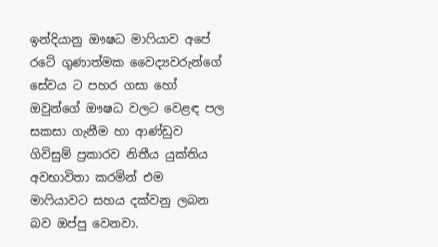ඉන්දියානු ඖෂධ මාෆියාව අපේ රටේ ගුණාත්මක වෛද්‍යවරුන්ගේ සේවය ට පහර ගසා හෝ ඔවුන්ගේ ඖෂධ වලට වෙළඳ පල සකසා ගැනීම හා ආණ්ඩුව ගිවිසුම් ප්‍රකාරව නිතීය යුක්තිය අවභාවිතා කරමින් එම මාෆියාවට සහය දක්වනු ලබන බව ඔප්පු වෙනවා.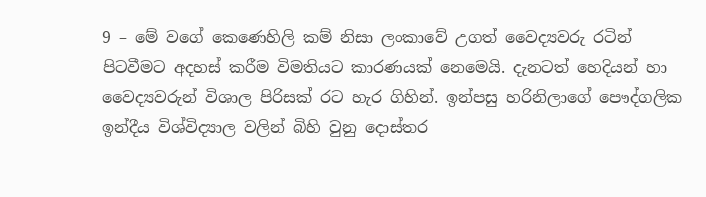9 – මේ වගේ කෙණෙහිලි කම් නිසා ලංකාවේ උගත් වෛද්‍යවරු රටින් පිටවීමට අදහස් කරීම විමතියට කාරණයක් නෙමෙයි. දැනටත් හෙදියන් හා වෛද්‍යවරුන් විශාල පිරිසක් රට හැර ගිහින්. ඉන්පසු හරිනිලාගේ පෞද්ගලික ඉන්දීය විශ්විද්‍යාල වලින් බිහි වුනු දොස්තර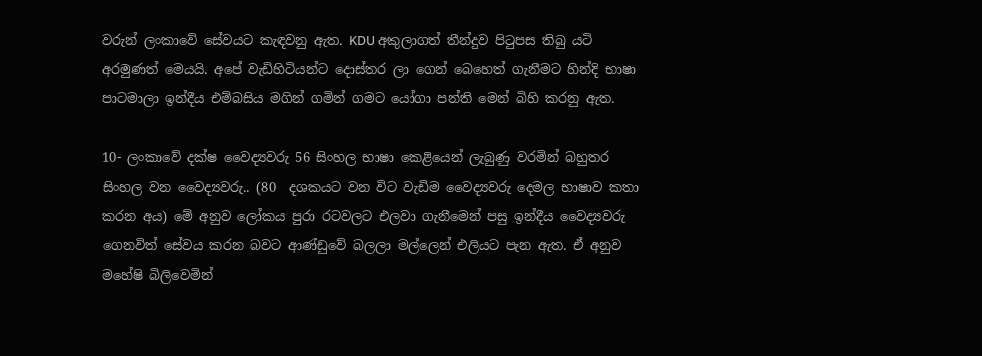වරුන් ලංකාවේ සේවයට කැඳවනු ඇත. KDU අකුලාගත් තීන්දුව පිටුපස තිබු යටි අරමුණත් මෙයයි. අපේ වැඩිහිටියන්ට දොස්තර ලා ගෙන් බෙහෙත් ගැනීමට හින්දි භාෂා පාටමාලා ඉන්දීය එම්බසිය මගින් ගමින් ගමට යෝගා පන්ති මෙන් බිහි කරනු ඇත.

10- ලංකාවේ දක්ෂ වෛද්‍යවරු 56 සිංහල භාෂා කෙළියෙන් ලැබුණු වරමින් බහුතර සිංහල වන වෛද්‍යවරු.. (80  දශකයට වන විට වැඩිම වෛද්‍යවරු දෙමල භාෂාව කතා කරන අය) මේ අනුව ලෝකය පුරා රටවලට එලවා ගැනීමෙන් පසු ඉන්දීය වෛද්‍යවරු ගෙනවිත් සේවය කරන බවට ආණ්ඩුවේ බලලා මල්ලෙන් එලියට පැන ඇත. ඒ අනුව මහේෂි බිලිවෙමින්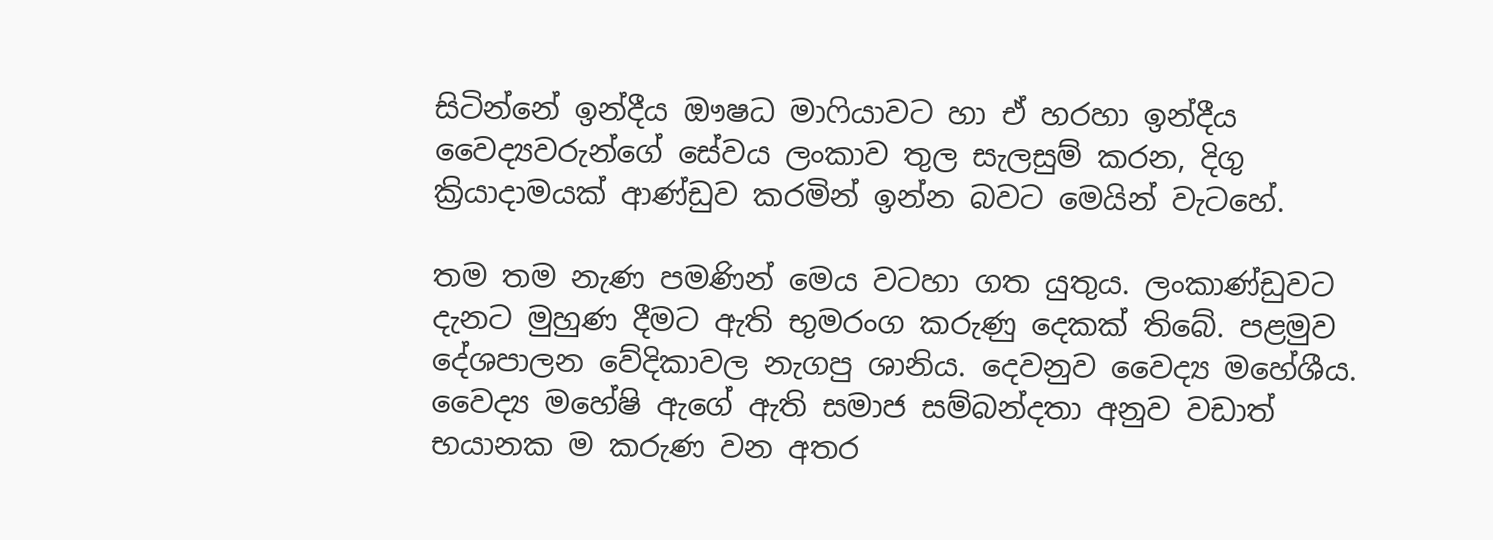සිටින්නේ ඉන්දීය ඖෂධ මාෆියාවට හා ඒ හරහා ඉන්දීය වෛද්‍යවරුන්ගේ සේවය ලංකාව තුල සැලසුම් කරන, දිගු ක්‍රියාදාමයක් ආණ්ඩුව කරමින් ඉන්න බවට මෙයින් වැටහේ.

තම තම නැණ පමණින් මෙය වටහා ගත යුතුය. ලංකාණ්ඩුවට දැනට මුහුණ දීමට ඇති භුමරංග කරුණු දෙකක් තිබේ. පළමුව දේශපාලන වේදිකාවල නැගපු ශානිය. දෙවනුව වෛද්‍ය මහේශීය. වෛද්‍ය මහේෂි ඇගේ ඇති සමාජ සම්බන්දතා අනුව වඩාත් භයානක ම කරුණ වන අතර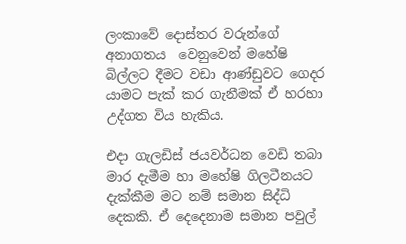ලංකාවේ දොස්තර වරුන්ගේ අනාගතය  වෙනුවෙන් මහේෂි බිල්ලට දීමට වඩා ආණ්ඩුවට ගෙදර යාමට පැක් කර ගැනීමක් ඒ හරහා උද්ගත විය හැකිය.

එදා ගැලඩිස් ජයවර්ධන වෙඩි තබා මාර දැමීම හා මහේෂි ගිලටීනයට දැක්කීම මට නම් සමාන සිද්ධි දෙකකි. ඒ දෙදෙනාම සමාන පවුල්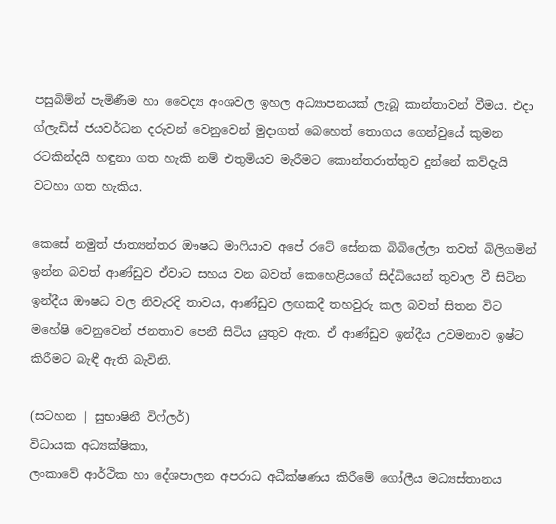පසුබිම්න් පැමිණීම හා වෛද්‍ය අංශවල ඉහල අධ්‍යාපනයක් ලැබූ කාන්තාවන් වීමය. එදා ග්ලැඩිස් ජයවර්ධන දරුවන් වෙනුවෙන් මුදාගත් බෙහෙත් තොගය ගෙන්වුයේ කුමන රටකින්දයි හඳුනා ගත හැකි නම් එතුමියව මැරීමට කොන්තරාත්තුව දුන්නේ කව්දැයි වටහා ගත හැකිය.

කෙසේ නමුත් ජාත්‍යන්තර ඖෂධ මාෆියාව අපේ රටේ සේනක බිබිලේලා තවත් බිලිගමින් ඉන්න බවත් ආණ්ඩුව ඒවාට සහය වන බවත් කෙහෙළියගේ සිද්ධියෙන් තුවාල වී සිටින ඉන්දීය ඖෂධ වල නිවැරදි තාවය, ආණ්ඩුව ලඟකදී තහවුරු කල බවත් සිතන විට මහේෂි වෙනුවෙන් ජනතාව පෙනී සිටිය යුතුව ඇත. ඒ ආණ්ඩුව ඉන්දීය උවමනාව ඉෂ්ට කිරීමට බැඳී ඇති බැවිනි.

(සටහන | සුභාෂිනී විෆ්ලර්)
විධායක අධ්‍යක්ෂිකා,
ලංකාවේ ආර්ථික හා දේශපාලන අපරාධ අධීක්ෂණය කිරීමේ ගෝලීය මධ්‍යස්තානය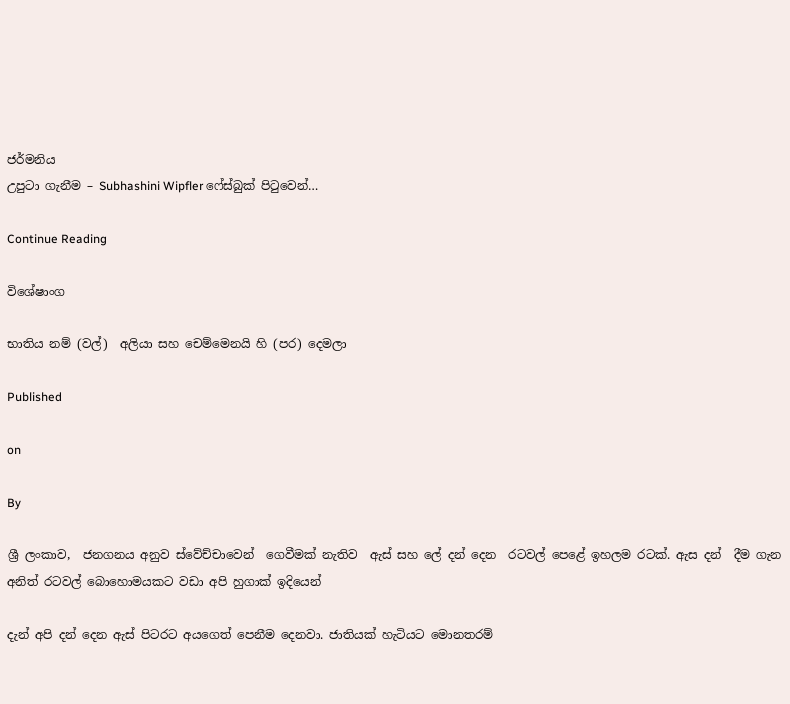ජර්මනිය
උපුටා ගැනීම – Subhashini Wipfler ෆේස්බුක් පිටුවෙන්…

Continue Reading

විශේෂාංග

භාතිය නම් (වල්)  අලියා සහ චෙම්මෙනයි හි (පර) දෙමලා

Published

on

By

ශ්‍රී ලංකාව,  ජනගනය අනුව ස්වේච්චාවෙන්  ගෙවීමක් නැතිව  ඇස් සහ ලේ දන් දෙන  රටවල් පෙළේ ඉහලම රටක්. ඇස දන්  දීම ගැන අනිත් රටවල් බොහොමයකට වඩා අපි හුගාක් ඉදියෙන්

දැන් අපි දන් දෙන ඇස් පිටරට අයගෙත් පෙනීම දෙනවා. ජාතියක් හැටියට මොනතරම්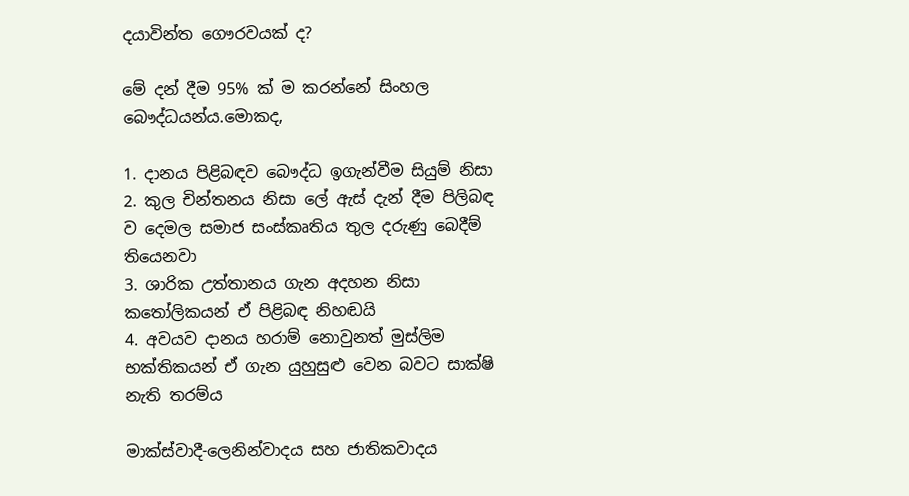දයාවින්ත ගෞරවයක් ද?

මේ දන් දීම 95% ක් ම කරන්නේ සිංහල බෞද්ධයන්ය.මොකද,

1. දානය පිළිබඳව බෞද්ධ ඉගැන්වීම සියුම් නිසා
2. කුල චින්තනය නිසා ලේ ඇස් දැන් දීම පිලිබඳ ව දෙමල සමාජ සංස්කෘතිය තුල දරුණු බෙදීම් තියෙනවා
3. ශාරික උත්තානය ගැන අදහන නිසා කතෝලිකයන් ඒ පිළිබඳ නිහඬයි
4. අවයව දානය හරාම් නොවුනත් මුස්‌ලිම භක්තිකයන් ඒ ගැන යුහුසුළු වෙන බවට සාක්ෂි නැති තරම්ය

මාක්ස්වාදී-ලෙනින්වාදය සහ ජාතිකවාදය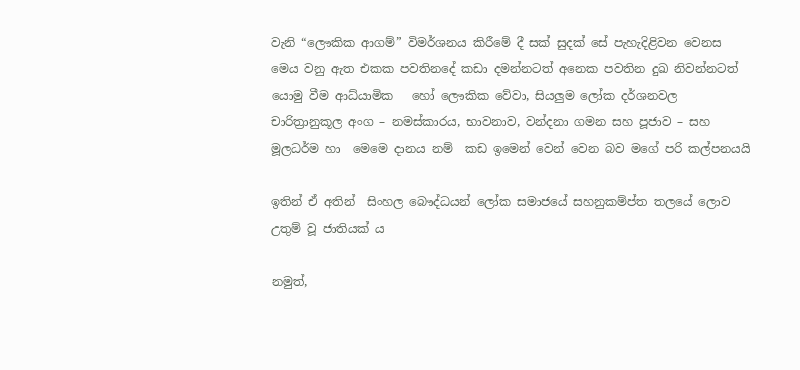වැනි “ලෞකික ආගම්” විමර්ශනය කිරීමේ දී සක් සුදක් සේ පැහැදිළිවන වෙනස මෙය වනු ඇත එකක පවතිනදේ කඩා දමන්නටත් අනෙක පවතින දුඛ නිවන්නටත් යොමු වීම ආධ්යාමික   හෝ ලෞකික වේවා, සියලුම ලෝක දර්ශනවල චාරිත්‍රානුකූල අංග – නමස්කාරය, භාවනාව, වන්දනා ගමන සහ පූජාව – සහ මූලධර්ම හා  මෙමෙ දානය නම්  කඩ ඉමෙන් වෙන් වෙන බව මගේ පරි කල්පනයයි

ඉතින් ඒ අතින්  සිංහල බෞද්ධයන් ලෝක සමාජයේ සහනුකම්ප්ත තලයේ ලොව උතුම් වූ ජාතියක් ය

නමුත්,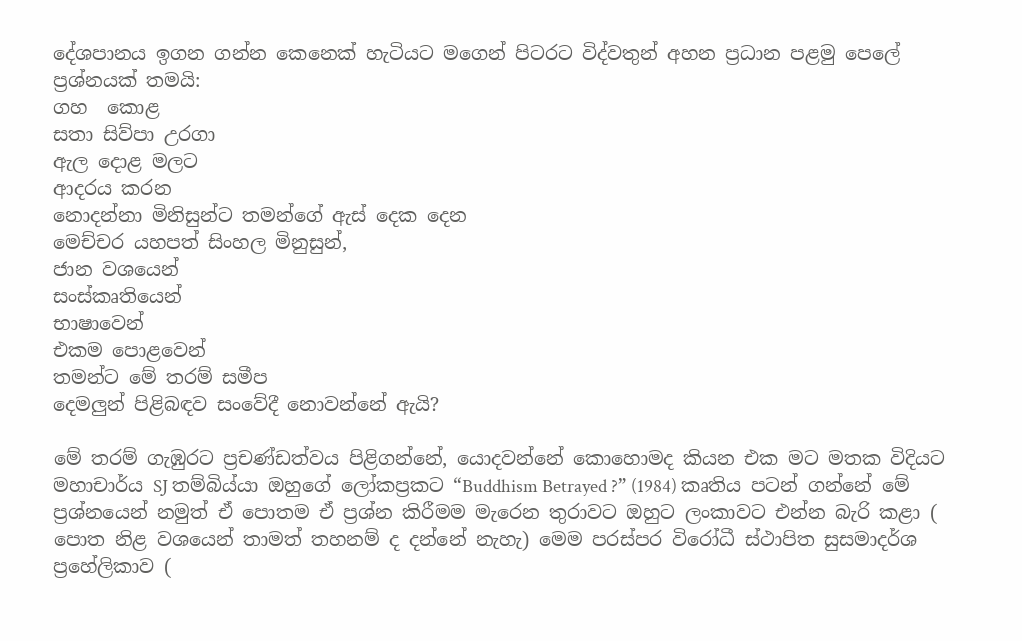දේශපානය ඉගන ගන්න කෙනෙක් හැටියට මගෙන් පිටරට විද්වතුන් අහන ප්‍රධාන පළමු පෙලේ ප්‍රශ්නයක් තමයි:
ගහ  කොළ
සතා සිව්පා උරගා
ඇල දොළ මලට
ආදරය කරන
නොදන්නා මිනිසුන්ට තමන්ගේ ඇස් දෙක දෙන
මෙච්චර යහපත් සිංහල මිනුසුන්,
ජාන වශයෙන්
සංස්කෘතියෙන්
භාෂාවෙන්
එකම පොළවෙන්
තමන්ට මේ තරම් සමීප
දෙමලුන් පිළිබඳව සංවේදී නොවන්නේ ඇයි?

මේ තරම් ගැඹුරට ප්‍රචණ්ඩත්වය පිළිගන්නේ, යොදවන්නේ කොහොමද කියන එක මට මතක විදියට මහාචාර්ය SJ තම්බිය්යා ඔහුගේ ලෝකප්‍රකට “Buddhism Betrayed ?” (1984) කෘතිය පටන් ගන්නේ මේ ප්‍රශ්නයෙන් නමුත් ඒ පොතම ඒ ප්‍රශ්න කිරීමම මැරෙන තුරාවට ඔහුට ලංකාවට එන්න බැරි කළා ( පොත නිළ වශයෙන් තාමත් තහනම් ද දන්නේ නැහැ) මෙම පරස්පර විරෝධී ස්ථාපිත සුසමාදර්ශ ප්‍රහේලිකාව (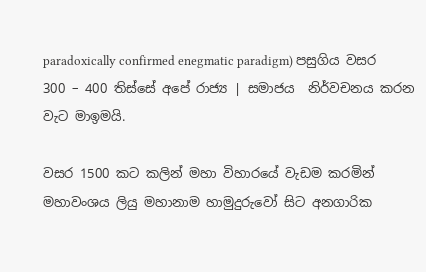paradoxically confirmed enegmatic paradigm) පසුගිය වසර 300 – 400 තිස්සේ අපේ රාජ්‍ය | සමාජය  නිර්වචනය කරන වැට මාඉමයි.

වසර 1500 කට කලින් මහා විහාරයේ වැඩම කරමින් මහාවංශය ලියු මහානාම හාමුදුරුවෝ සිට අනගාරික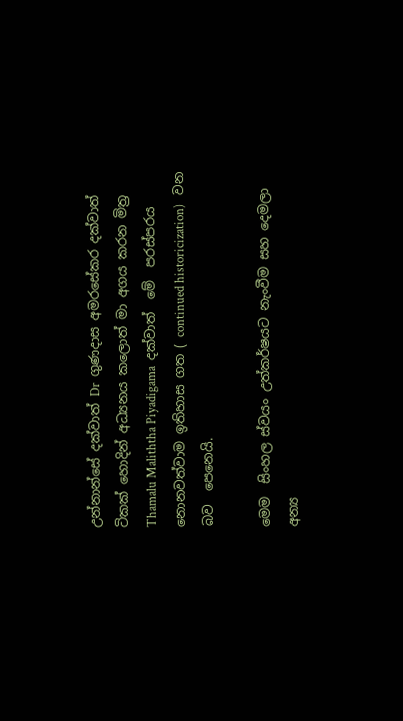උන්නාන්සේ දක්වාත් Dr  ගුණදාස අමරසේකර දක්වාත් ටිකක් හොදින් අධ්‍යනය කලොත් මා අගය කරන මිත්‍ර Thamalu Maliththa Piyadigama  දක්වාත්  මේ  පරස්පරය  නොනවත්වාම ඉතිහාස ගත ( continued historicization)   වන බව  පෙනෙයි.

මෙම  සිංහල ස්වයං උත්කර්ෂයට නැංවීම සහ දෙමලා  අන්‍ය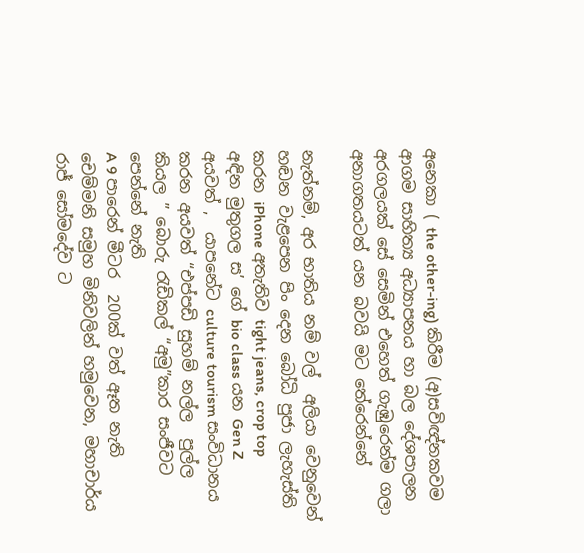අනෙකා ( the other-ing) කිරීම (අ)සවිඥ්නකවම ආගම සාහිත්‍ය අධ්‍යාපනය හා බල දේශපාලන අරගලයක් සේ සෙමින් එහෙත් ගැඹුරෙන්ම ගලා අනාගතයටත් යන බවයි මට තේරෙන්නේ

නැත්නම්, අර භාතිය නම් වල්  අලියා වෙනුවෙන් හඬන වැළපෙන පිං දෙන බෝධි පුජා ලැහැස්ති කරන iPhone අතැතිව tight jeans, crop top  අඳින මුතුගල ස’ ගේ bio class යන Gen Z අයවත් ,  යාපනේට culture tourism සංවිධානය කරන අයවත් “එප්පඩි සුහම් නල්ල  පුල්ල කියල ” බොරු රැඩිකල් “අමු”කාර සංජීවට පෙන්නේ නැති
A 9 පාරෙන් මීටර  200ක් වත් ඈත නැති චෙම්මනි සමුහ මිනිවලින් හමුවෙන, මහාචාර්ය රාජ් සෝමදේව ට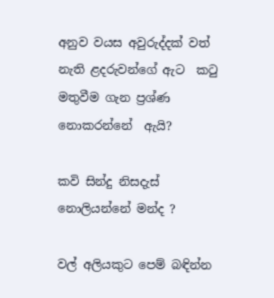අනුව වයස අවුරුද්දක් වත් නැති ළදරුවන්ගේ ඇට  කටු මතුවීම ගැන ප්‍රශ්ණ නොකරන්නේ  ඇයි?

කවි සින්දු නිසදැස් නොලියන්නේ මන්ද ?

වල් අලියකුට පෙම් බඳින්න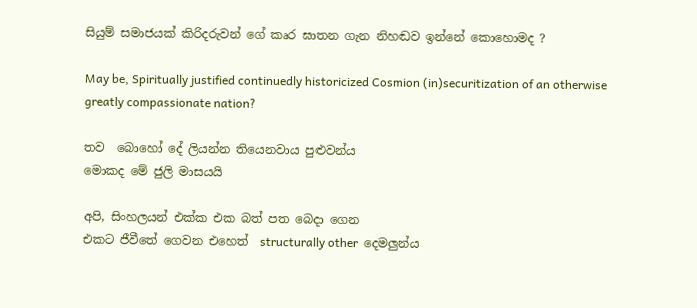සියුම් සමාජයක් කිරිදරුවන් ගේ කෘර ඝාතන ගැන නිහඬව ඉන්නේ කොහොමද ?

May be, Spiritually justified continuedly historicized Cosmion (in)securitization of an otherwise greatly compassionate nation?

තව  බොහෝ දේ ලියන්න තියෙනවාය පුළුවන්ය
මොකද මේ ජුලි මාසයයි

අපි, සිංහලයන් එක්ක එක බත් පත බෙදා ගෙන
එකට ජීවීතේ ගෙවන එහෙත්  structurally other  දෙමලුන්ය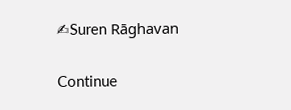✍Suren Rāghavan

Continue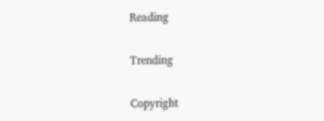Reading

Trending

Copyright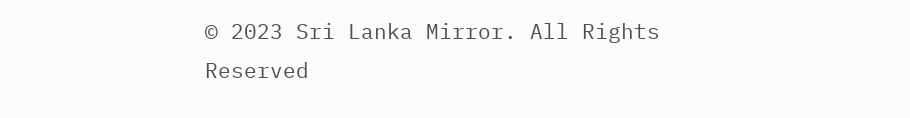© 2023 Sri Lanka Mirror. All Rights Reserved